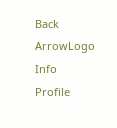Back ArrowLogo
Info
Profile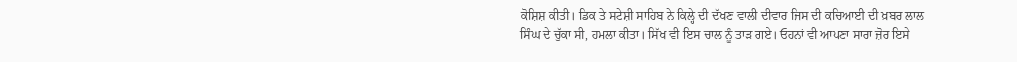ਕੋਸ਼ਿਸ਼ ਕੀਤੀ। ਡਿਕ ਤੇ ਸਟੇਸ਼ੀ ਸਾਹਿਬ ਨੇ ਕਿਲ੍ਹੇ ਦੀ ਦੱਖਣ ਵਾਲੀ ਦੀਵਾਰ ਜਿਸ ਦੀ ਕਚਿਆਈ ਦੀ ਖ਼ਬਰ ਲਾਲ ਸਿੰਘ ਦੇ ਚੁੱਕਾ ਸੀ, ਹਮਲਾ ਕੀਤਾ। ਸਿੱਖ ਵੀ ਇਸ ਚਾਲ ਨੂੰ ਤਾੜ ਗਏ। ਓਹਨਾਂ ਵੀ ਆਪਣਾ ਸਾਰਾ ਜ਼ੋਰ ਇਸੇ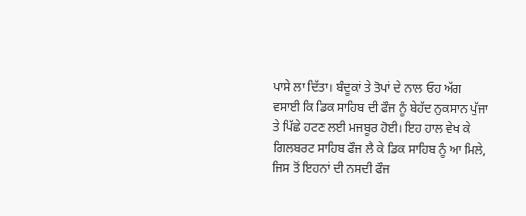ਪਾਸੇ ਲਾ ਦਿੱਤਾ। ਬੰਦੂਕਾਂ ਤੇ ਤੋਪਾਂ ਦੇ ਨਾਲ ਓਹ ਅੱਗ ਵਸਾਈ ਕਿ ਡਿਕ ਸਾਹਿਬ ਦੀ ਫੌਜ ਨੂੰ ਬੇਹੱਦ ਨੁਕਸਾਨ ਪੁੱਜਾ ਤੇ ਪਿੱਛੇ ਹਟਣ ਲਈ ਮਜਬੂਰ ਹੋਈ। ਇਹ ਹਾਲ ਵੇਖ ਕੇ ਗਿਲਬਰਟ ਸਾਹਿਬ ਫੌਜ ਲੈ ਕੇ ਡਿਕ ਸਾਹਿਬ ਨੂੰ ਆ ਮਿਲੇ, ਜਿਸ ਤੋਂ ਇਹਨਾਂ ਦੀ ਨਸਦੀ ਫੌਜ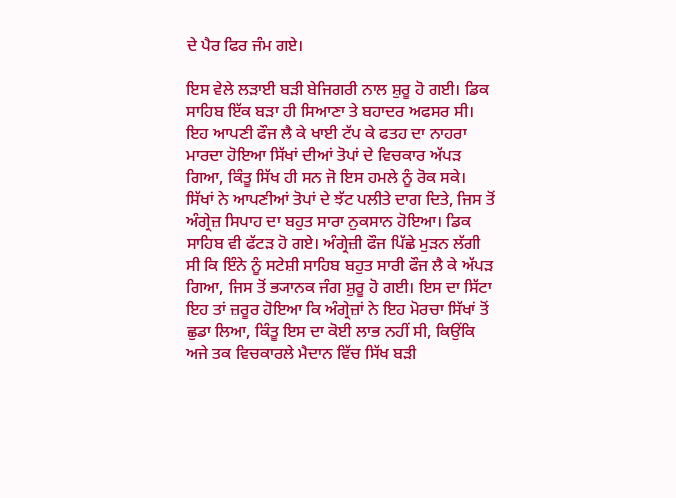ਦੇ ਪੈਰ ਫਿਰ ਜੰਮ ਗਏ।

ਇਸ ਵੇਲੇ ਲੜਾਈ ਬੜੀ ਬੇਜਿਗਰੀ ਨਾਲ ਸ਼ੁਰੂ ਹੋ ਗਈ। ਡਿਕ ਸਾਹਿਬ ਇੱਕ ਬੜਾ ਹੀ ਸਿਆਣਾ ਤੇ ਬਹਾਦਰ ਅਫਸਰ ਸੀ। ਇਹ ਆਪਣੀ ਫੌਜ ਲੈ ਕੇ ਖਾਈ ਟੱਪ ਕੇ ਫਤਹ ਦਾ ਨਾਹਰਾ ਮਾਰਦਾ ਹੋਇਆ ਸਿੱਖਾਂ ਦੀਆਂ ਤੋਪਾਂ ਦੇ ਵਿਚਕਾਰ ਅੱਪੜ ਗਿਆ, ਕਿੰਤੂ ਸਿੱਖ ਹੀ ਸਨ ਜੋ ਇਸ ਹਮਲੇ ਨੂੰ ਰੋਕ ਸਕੇ। ਸਿੱਖਾਂ ਨੇ ਆਪਣੀਆਂ ਤੋਪਾਂ ਦੇ ਝੱਟ ਪਲੀਤੇ ਦਾਗ ਦਿਤੇ, ਜਿਸ ਤੋਂ ਅੰਗ੍ਰੇਜ਼ ਸਿਪਾਹ ਦਾ ਬਹੁਤ ਸਾਰਾ ਨੁਕਸਾਨ ਹੋਇਆ। ਡਿਕ ਸਾਹਿਬ ਵੀ ਫੱਟੜ ਹੋ ਗਏ। ਅੰਗ੍ਰੇਜ਼ੀ ਫੌਜ ਪਿੱਛੇ ਮੁੜਨ ਲੱਗੀ ਸੀ ਕਿ ਇੰਨੇ ਨੂੰ ਸਟੇਸ਼ੀ ਸਾਹਿਬ ਬਹੁਤ ਸਾਰੀ ਫੌਜ ਲੈ ਕੇ ਅੱਪੜ ਗਿਆ, ਜਿਸ ਤੋਂ ਭ੍ਯਾਨਕ ਜੰਗ ਸ਼ੁਰੂ ਹੋ ਗਈ। ਇਸ ਦਾ ਸਿੱਟਾ ਇਹ ਤਾਂ ਜ਼ਰੂਰ ਹੋਇਆ ਕਿ ਅੰਗ੍ਰੇਜ਼ਾਂ ਨੇ ਇਹ ਮੋਰਚਾ ਸਿੱਖਾਂ ਤੋਂ ਛੁਡਾ ਲਿਆ, ਕਿੰਤੂ ਇਸ ਦਾ ਕੋਈ ਲਾਭ ਨਹੀਂ ਸੀ, ਕਿਉਂਕਿ ਅਜੇ ਤਕ ਵਿਚਕਾਰਲੇ ਮੈਦਾਨ ਵਿੱਚ ਸਿੱਖ ਬੜੀ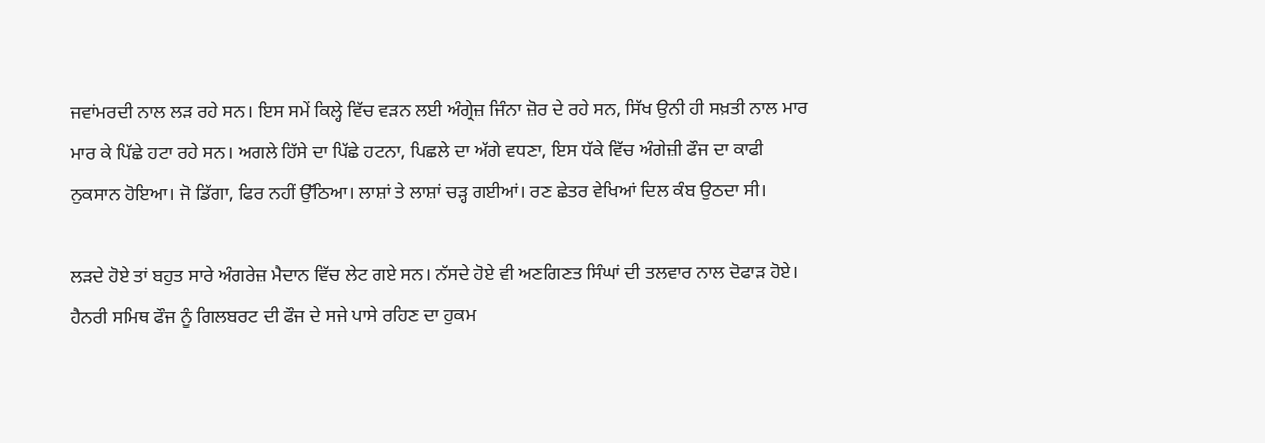ਜਵਾਂਮਰਦੀ ਨਾਲ ਲੜ ਰਹੇ ਸਨ। ਇਸ ਸਮੇਂ ਕਿਲ੍ਹੇ ਵਿੱਚ ਵੜਨ ਲਈ ਅੰਗ੍ਰੇਜ਼ ਜਿੰਨਾ ਜ਼ੋਰ ਦੇ ਰਹੇ ਸਨ, ਸਿੱਖ ਉਨੀ ਹੀ ਸਖ਼ਤੀ ਨਾਲ ਮਾਰ ਮਾਰ ਕੇ ਪਿੱਛੇ ਹਟਾ ਰਹੇ ਸਨ। ਅਗਲੇ ਹਿੱਸੇ ਦਾ ਪਿੱਛੇ ਹਟਨਾ, ਪਿਛਲੇ ਦਾ ਅੱਗੇ ਵਧਣਾ, ਇਸ ਧੱਕੇ ਵਿੱਚ ਅੰਗੇਜ਼ੀ ਫੌਜ ਦਾ ਕਾਫੀ ਨੁਕਸਾਨ ਹੋਇਆ। ਜੋ ਡਿੱਗਾ, ਫਿਰ ਨਹੀਂ ਉੱਠਿਆ। ਲਾਸ਼ਾਂ ਤੇ ਲਾਸ਼ਾਂ ਚੜ੍ਹ ਗਈਆਂ। ਰਣ ਛੇਤਰ ਵੇਖਿਆਂ ਦਿਲ ਕੰਬ ਉਠਦਾ ਸੀ।

ਲੜਦੇ ਹੋਏ ਤਾਂ ਬਹੁਤ ਸਾਰੇ ਅੰਗਰੇਜ਼ ਮੈਦਾਨ ਵਿੱਚ ਲੇਟ ਗਏ ਸਨ। ਨੱਸਦੇ ਹੋਏ ਵੀ ਅਣਗਿਣਤ ਸਿੰਘਾਂ ਦੀ ਤਲਵਾਰ ਨਾਲ ਦੋਫਾੜ ਹੋਏ। ਹੈਨਰੀ ਸਮਿਥ ਫੌਜ ਨੂੰ ਗਿਲਬਰਟ ਦੀ ਫੌਜ ਦੇ ਸਜੇ ਪਾਸੇ ਰਹਿਣ ਦਾ ਹੁਕਮ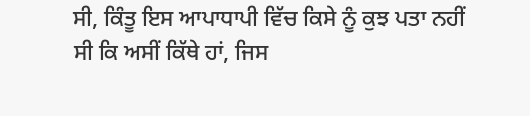ਸੀ, ਕਿੰਤੂ ਇਸ ਆਪਾਧਾਪੀ ਵਿੱਚ ਕਿਸੇ ਨੂੰ ਕੁਝ ਪਤਾ ਨਹੀਂ ਸੀ ਕਿ ਅਸੀਂ ਕਿੱਥੇ ਹਾਂ, ਜਿਸ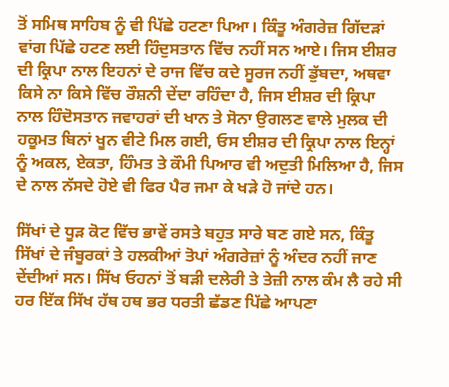ਤੋਂ ਸਮਿਥ ਸਾਹਿਬ ਨੂੰ ਵੀ ਪਿੱਛੇ ਹਟਣਾ ਪਿਆ। ਕਿੰਤੂ ਅੰਗਰੇਜ਼ ਗਿੱਦੜਾਂ ਵਾਂਗ ਪਿੱਛੇ ਹਟਣ ਲਈ ਹਿੰਦੁਸਤਾਨ ਵਿੱਚ ਨਹੀਂ ਸਨ ਆਏ। ਜਿਸ ਈਸ਼ਰ ਦੀ ਕ੍ਰਿਪਾ ਨਾਲ ਇਹਨਾਂ ਦੇ ਰਾਜ ਵਿੱਚ ਕਦੇ ਸੂਰਜ ਨਹੀਂ ਡੁੱਬਦਾ, ਅਥਵਾ ਕਿਸੇ ਨਾ ਕਿਸੇ ਵਿੱਚ ਰੌਸ਼ਨੀ ਦੇਂਦਾ ਰਹਿੰਦਾ ਹੈ, ਜਿਸ ਈਸ਼ਰ ਦੀ ਕ੍ਰਿਪਾ ਨਾਲ ਹਿੰਦੋਸਤਾਨ ਜਵਾਹਰਾਂ ਦੀ ਖਾਨ ਤੇ ਸੋਨਾ ਉਗਲਣ ਵਾਲੇ ਮੁਲਕ ਦੀ ਹਕੂਮਤ ਬਿਨਾਂ ਖੂਨ ਵੀਟੇ ਮਿਲ ਗਈ, ਓਸ ਈਸ਼ਰ ਦੀ ਕ੍ਰਿਪਾ ਨਾਲ ਇਨ੍ਹਾਂ ਨੂੰ ਅਕਲ, ਏਕਤਾ, ਹਿੰਮਤ ਤੇ ਕੌਮੀ ਪਿਆਰ ਵੀ ਅਦੁਤੀ ਮਿਲਿਆ ਹੈ, ਜਿਸ ਦੇ ਨਾਲ ਨੱਸਦੇ ਹੋਏ ਵੀ ਫਿਰ ਪੈਰ ਜਮਾ ਕੇ ਖੜੇ ਹੋ ਜਾਂਦੇ ਹਨ।

ਸਿੱਖਾਂ ਦੇ ਧੂੜ ਕੋਟ ਵਿੱਚ ਭਾਵੇਂ ਰਸਤੇ ਬਹੁਤ ਸਾਰੇ ਬਣ ਗਏ ਸਨ, ਕਿੰਤੂ ਸਿੱਖਾਂ ਦੇ ਜੰਬੂਰਕਾਂ ਤੇ ਹਲਕੀਆਂ ਤੋਪਾਂ ਅੰਗਰੇਜ਼ਾਂ ਨੂੰ ਅੰਦਰ ਨਹੀਂ ਜਾਣ ਦੇਂਦੀਆਂ ਸਨ। ਸਿੱਖ ਓਹਨਾਂ ਤੋਂ ਬੜੀ ਦਲੇਰੀ ਤੇ ਤੇਜ਼ੀ ਨਾਲ ਕੰਮ ਲੈ ਰਹੇ ਸੀ ਹਰ ਇੱਕ ਸਿੱਖ ਹੱਥ ਹਥ ਭਰ ਧਰਤੀ ਛੱਡਣ ਪਿੱਛੇ ਆਪਣਾ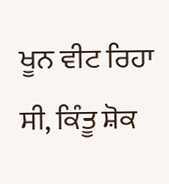ਖੂਨ ਵੀਟ ਰਿਹਾ ਸੀ, ਕਿੰਤੂ ਸ਼ੋਕ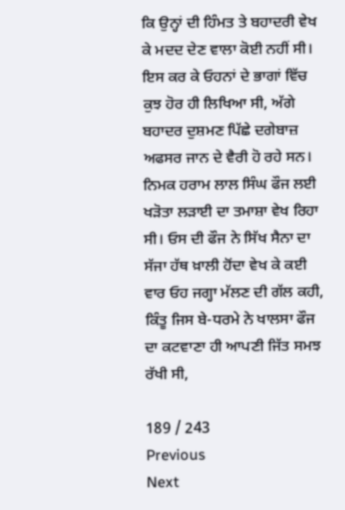ਕਿ ਉਨ੍ਹਾਂ ਦੀ ਹਿੰਮਤ ਤੇ ਬਹਾਦਰੀ ਵੇਖ ਕੇ ਮਦਦ ਦੇਣ ਵਾਲਾ ਕੋਈ ਨਹੀਂ ਸੀ। ਇਸ ਕਰ ਕੇ ਓਹਨਾਂ ਦੇ ਭਾਗਾਂ ਵਿੱਚ ਕੁਝ ਹੋਰ ਹੀ ਲਿਖਿਆ ਸੀ, ਅੱਗੇ ਬਹਾਦਰ ਦੁਸ਼ਮਣ ਪਿੱਛੇ ਦਗੇਬਾਜ਼ ਅਫਸਰ ਜਾਨ ਦੇ ਵੈਰੀ ਹੋ ਰਹੇ ਸਨ। ਨਿਮਕ ਹਰਾਮ ਲਾਲ ਸਿੰਘ ਫੌਜ ਲਈ ਖੜੋਤਾ ਲੜਾਈ ਦਾ ਤਮਾਸ਼ਾ ਵੇਖ ਰਿਹਾ ਸੀ। ਓਸ ਦੀ ਫੌਜ ਨੇ ਸਿੱਖ ਸੈਨਾ ਦਾ ਸੱਜਾ ਹੱਥ ਖ਼ਾਲੀ ਹੋਂਦਾ ਵੇਖ ਕੇ ਕਈ ਵਾਰ ਓਹ ਜਗ੍ਹਾ ਮੱਲਣ ਦੀ ਗੱਲ ਕਹੀ, ਕਿੰਤੂ ਜਿਸ ਬੇ-ਧਰਮੇ ਨੇ ਖਾਲਸਾ ਫੌਜ ਦਾ ਕਟਵਾਣਾ ਹੀ ਆਪਣੀ ਜਿੱਤ ਸਮਝ ਰੱਖੀ ਸੀ,

189 / 243
Previous
Next